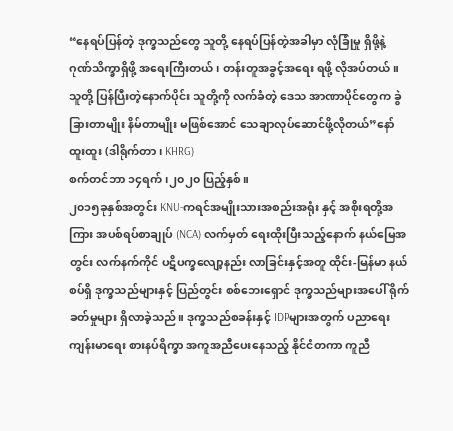“နေရပ်ပြန်တဲ့ ဒုက္ခသည်တွေ သူတို့ နေရပ်ပြန်တဲ့အခါမှာ လုံခြုံမှု ရှိဖို့နဲ့ ဂုဏ်သိက္ခာရှိဖို့ အရေးကြီးတယ်၊ တန်းတူအခွင့်အရေး ရဖို့ လိုအပ်တယ်။ သူတို့ ပြန်ပြီးတဲ့နောက်ပိုင်း သူတို့ကို လက်ခံတဲ့ ဒေသ အာဏာပိုင်တွေက ခွဲခြားတာမျိုး နိမ်တာမျိုး မဖြစ်အောင် သေချာလုပ်ဆောင်ဖို့လိုတယ်”နော်ထူးထူး (ဒါရိုက်တာ ၊ KHRG)
စက်တင်ဘာ ၁၄ရက်၊၂၀၂၀ ပြည့်နှစ်။
၂၀၁၅ခုနှစ်အတွင်း KNU-ကရင်အမျိုးသားအစည်းအရုံး နှင့် အစိုးရတို့အကြား အပစ်ရပ်စာချုပ် (NCA) လက်မှတ် ရေးထိုးပြီးသည့်နောက် နယ်မြေအတွင်း လက်နက်ကိုင် ပဋိပက္ခလျော့နည်း လာခြင်းနှင့်အတူ ထိုင်း-မြန်မာ နယ်စပ်ရှိ ဒုက္ခသည်များနှင့် ပြည်တွင်း စစ်ဘေးရှောင် ဒုက္ခသည်များအပေါ် ရိုက်ခတ်မှုများ ရှိလာခဲ့သည်။ ဒုက္ခသည်စခန်းနှင့် IDPများအတွက် ပညာရေး ကျန်းမာရေး စားနပ်ရိက္ခာ အကူအညီပေးနေသည့် နိုင်ငံတကာ ကူညီ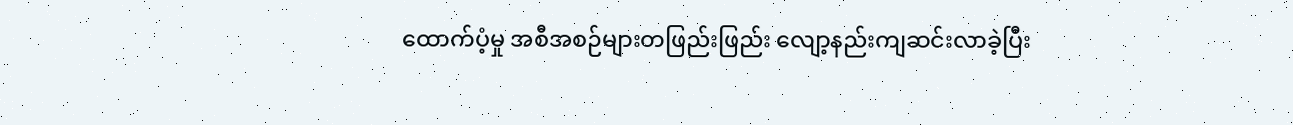ထောက်ပံ့မှု အစီအစဉ်များတဖြည်းဖြည်း လျော့နည်းကျဆင်းလာခဲ့ပြီး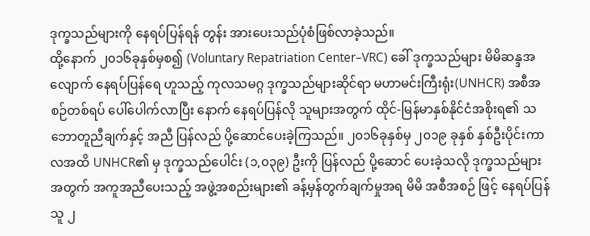ဒုက္ခသည်များကို နေရပ်ပြန်ရန် တွန်း အားပေးသည်ပုံစံဖြစ်လာခဲ့သည်။
ထို့နောက် ၂၀၁၆ခုနှစ်မှစ၍ (Voluntary Repatriation Center–VRC) ခေါ် ဒုက္ခသည်များ မိမိဆန္ဒအလျောက် နေရပ်ပြန်ရေ ဟူသည့် ကုလသမဂ္ဂ ဒုက္ခသည်များဆိုင်ရာ မဟာမင်းကြီးရုံး(UNHCR) အစီအစဉ်တစ်ရပ် ပေါ်ပေါက်လာပြီး နောက် နေရပ်ပြန်လို သူများအတွက် ထိုင်-မြန်မာနှစ်နိုင်ငံအစိုးရ၏ သဘောတူညီချက်နှင့် အညီ ပြန်လည် ပို့ဆောင်ပေးခဲ့ကြသည်။ ၂၀၁၆ခုနှစ်မှ ၂၀၁၉ ခုနှစ် နှစ်ဦးပိုင်းကာလအထိ UNHCR၏ မှ ဒုက္ခသည်ပေါင်း (၁,၀၃၉) ဦးကို ပြန်လည် ပို့ဆောင် ပေးခဲ့သလို ဒုက္ခသည်များအတွက် အကူအညီပေးသည့် အဖွဲ့အစည်းများ၏ ခန့်မှန်တွက်ချက်မှုအရ မိမိ အစီအစဉ် ဖြင့် နေရပ်ပြန်သူ ၂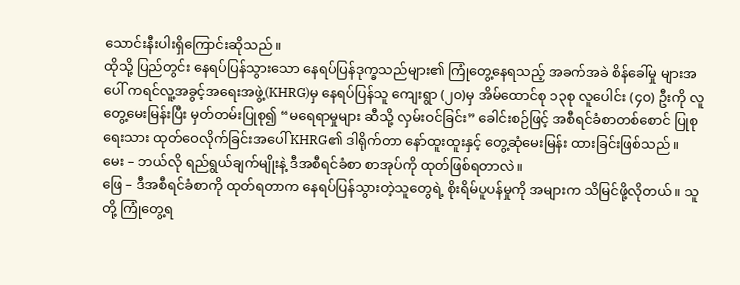သောင်းနီးပါးရှိကြောင်းဆိုသည်။
ထိုသို့ ပြည်တွင်း နေရပ်ပြန်သွားသော နေရပ်ပြန်ဒုက္ခသည်များ၏ ကြုံတွေ့နေရသည့် အခက်အခဲ စိန်ခေါ်မှု များအပေါ် ကရင်လူ့အခွင့်အရေးအဖွဲ့(KHRG)မှ နေရပ်ပြန်သူ ကျေးရွာ (၂၀)မှ အိမ်ထောင်စု ၁၃စု လူပေါင်း (၄၀) ဦးကို လူတွေ့မေးမြန်းပြီး မှတ်တမ်းပြုစု၍ “မရေရာမှုများ ဆီသို့ လှမ်းဝင်ခြင်း” ခေါင်းစဉ်ဖြင့် အစီရင်ခံစာတစ်စောင် ပြုစုရေးသား ထုတ်ဝေလိုက်ခြင်းအပေါ် KHRG၏ ဒါရိုက်တာ နော်ထူးထူးနှင့် တွေ့ဆုံမေးမြန်း ထားခြင်းဖြစ်သည်။
မေး – ဘယ်လို ရည်ရွယ်ချက်မျိုးနဲ့ ဒီအစီရင်ခံစာ စာအုပ်ကို ထုတ်ဖြစ်ရတာလဲ။
ဖြေ – ဒီအစီရင်ခံစာကို ထုတ်ရတာက နေရပ်ပြန်သွားတဲ့သူတွေရဲ့ စိုးရိမ်ပူပန်မှုကို အများက သိမြင်ဖို့လိုတယ်။ သူတို့ ကြုံတွေ့ရ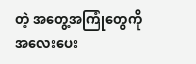တဲ့ အတွေ့အကြုံတွေကို အလေးပေး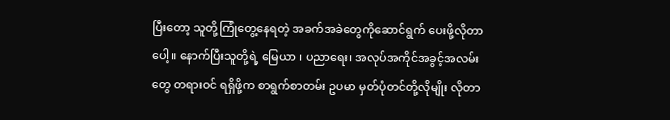ပြီးတော့ သူတို့ကြုံတွေ့နေရတဲ့ အခက်အခဲတွေကိုဆောင်ရွက် ပေးဖို့လိုတာပေါ့။ နောက်ပြီးသူတို့ရဲ့ မြေယာ ၊ ပညာရေး၊ အလုပ်အကိုင်အခွင့်အလမ်းတွေ တရားဝင် ရရှိဖို့က စာရွက်စာတမ်း ဥပမာ မှတ်ပုံတင်တို့လိုမျိုး လိုတာ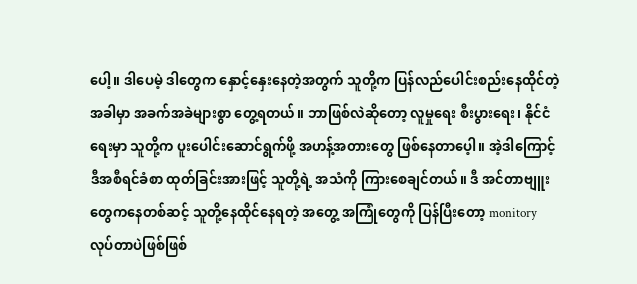ပေါ့။ ဒါပေမဲ့ ဒါတွေက နှောင့်နှေးနေတဲ့အတွက် သူတို့က ပြန်လည်ပေါင်းစည်းနေထိုင်တဲ့အခါမှာ အခက်အခဲများစွာ တွေ့ရတယ်။ ဘာဖြစ်လဲဆိုတော့ လူမှုရေး စီးပွားရေး၊ နိုင်ငံရေးမှာ သူတို့က ပူးပေါင်းဆောင်ရွက်ဖို့ အဟန့်အတားတွေ ဖြစ်နေတာပေ့ါ။ အဲ့ဒါကြောင့် ဒီအစီရင်ခံစာ ထုတ်ခြင်းအားဖြင့် သူတို့ရဲ့ အသံကို ကြားစေချင်တယ်။ ဒီ အင်တာဗျူးတွေကနေတစ်ဆင့် သူတို့နေထိုင်နေရတဲ့ အတွေ့ အကြုံတွေကို ပြန်ပြီးတော့ monitory လုပ်တာပဲဖြစ်ဖြစ်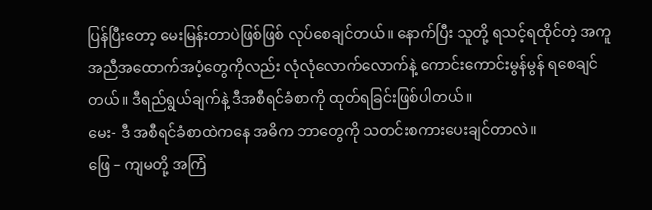ပြန်ပြီးတော့ မေးမြန်းတာပဲဖြစ်ဖြစ် လုပ်စေချင်တယ်။ နောက်ပြီး သူတို့ ရသင့်ရထိုင်တဲ့ အကူအညီအထောက်အပံ့တွေကိုလည်း လုံလုံလောက်လောက်နဲ့ ကောင်းကောင်းမွန်မွန် ရစေချင်တယ်။ ဒီရည်ရွယ်ချက်နဲ့ ဒီအစီရင်ခံစာကို ထုတ်ရခြင်းဖြစ်ပါတယ်။
မေး- ဒီ အစီရင်ခံစာထဲကနေ အဓိက ဘာတွေကို သတင်းစကားပေးချင်တာလဲ။
ဖြေ – ကျမတို့ အကြံ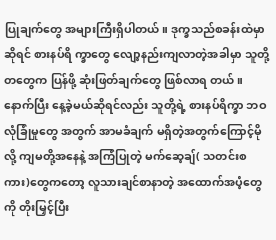ပြုချက်တွေ အများကြီးရှိပါတယ်။ ဒုက္ခသည်စခန်းထဲမှာဆိုရင် စားနပ်ရိ က္ခာတွေ လျော့နည်းကျလာတဲ့အခါမှာ သူတို့တတွေက ပြန်ဖို့ ဆုံးဖြတ်ချက်တွေ ဖြစ်လာရ တယ်။ နောက်ပြီး နေ့ခဲ့မယ်ဆိုရင်လည်း သူတို့ရဲ့ စားနပ်ရိက္ခာ ဘဝ လုံခြုံမှုတွေ အတွက် အာမခံချက် မရှိတဲ့အတွက်ကြောင့်မိုလို့ ကျမတို့အနေနဲ့ အကြံပြုတဲ့ မက်ဆေ့ချ်( သတင်းစကား)တွေကတော့ လူသားချင်စာနာတဲ့ အထောက်အပံ့တွေကို တိုးမြှင့်ပြီး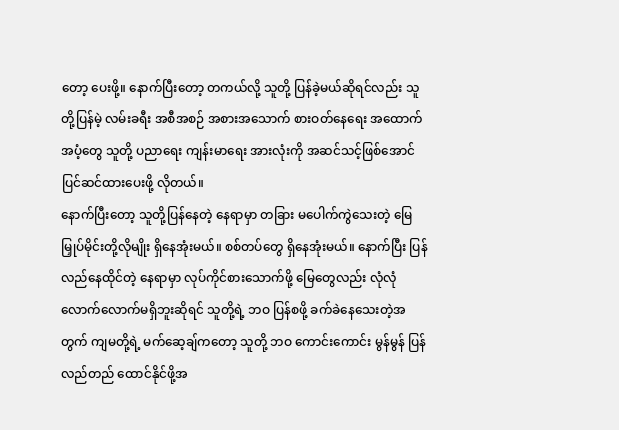တော့ ပေးဖို့။ နောက်ပြီးတော့ တကယ်လို့ သူတို့ ပြန်ခဲ့မယ်ဆိုရင်လည်း သူတို့ပြန်မဲ့ လမ်းခရီး အစီအစဉ် အစားအသောက် စားဝတ်နေရေး အထောက်အပံ့တွေ သူတို့ ပညာရေး ကျန်းမာရေး အားလုံးကို အဆင်သင့်ဖြစ်အောင် ပြင်ဆင်ထားပေးဖို့ လိုတယ်။
နောက်ပြီးတော့ သူတို့ပြန်နေတဲ့ နေရာမှာ တခြား မပေါက်ကွဲသေးတဲ့ မြေမြှုပ်မိုင်းတို့လိုမျိုး ရှိနေအုံးမယ်။ စစ်တပ်တွေ ရှိနေအုံးမယ်။ နောက်ပြီး ပြန်လည်နေထိုင်တဲ့ နေရာမှာ လုပ်ကိုင်စားသောက်ဖို့ မြေတွေလည်း လုံလုံလောက်လောက်မရှိဘူးဆိုရင် သူတို့ရဲ့ ဘဝ ပြန်စဖို့ ခက်ခဲနေသေးတဲ့အတွက် ကျမတို့ရဲ့ မက်ဆေ့ချ်ကတော့ သူတို့ ဘဝ ကောင်းကောင်း မွန်မွန် ပြန်လည်တည် ထောင်နိုင်ဖို့အ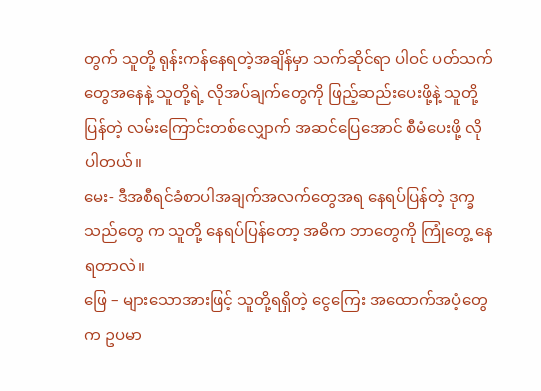တွက် သူတို့ ရုန်းကန်နေရတဲ့အချိန်မှာ သက်ဆိုင်ရာ ပါဝင် ပတ်သက်တွေအနေနဲ့ သူတို့ရဲ့ လိုအပ်ချက်တွေကို ဖြည့်ဆည်းပေးဖို့နဲ့ သူတို့ပြန်တဲ့ လမ်းကြောင်းတစ်လျှောက် အဆင်ပြေအောင် စီမံပေးဖို့ လိုပါတယ်။
မေး- ဒီအစီရင်ခံစာပါအချက်အလက်တွေအရ နေရပ်ပြန်တဲ့ ဒုက္ခသည်တွေ က သူတို့ နေရပ်ပြန်တော့ အဓိက ဘာတွေကို ကြုံတွေ့ နေရတာလဲ။
ဖြေ – များသောအားဖြင့် သူတို့ရရှိတဲ့ ငွေကြေး အထောက်အပံ့တွေက ဥပမာ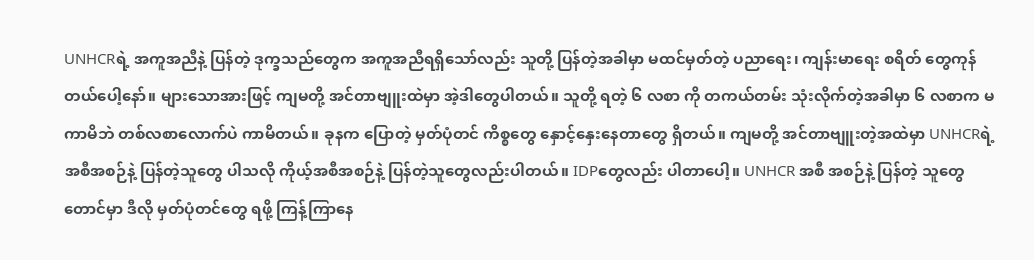UNHCRရဲ့ အကူအညီနဲ့ ပြန်တဲ့ ဒုက္ခသည်တွေက အကူအညီရရှိသော်လည်း သူတို့ ပြန်တဲ့အခါမှာ မထင်မှတ်တဲ့ ပညာရေး၊ ကျန်းမာရေး စရိတ် တွေကုန်တယ်ပေါ့နော်။ များသောအားဖြင့် ကျမတို့ အင်တာဗျူးထဲမှာ အဲ့ဒါတွေပါတယ်။ သူတို့ ရတဲ့ ၆ လစာ ကို တကယ်တမ်း သုံးလိုက်တဲ့အခါမှာ ၆ လစာက မကာမိဘဲ တစ်လစာလောက်ပဲ ကာမိတယ်။ ခုနက ပြောတဲ့ မှတ်ပုံတင် ကိစ္စတွေ နှောင့်နှေးနေတာတွေ ရှိတယ်။ ကျမတို့ အင်တာဗျူးတဲ့အထဲမှာ UNHCRရဲ့ အစီအစဉ်နဲ့ ပြန်တဲ့သူတွေ ပါသလို ကိုယ့်အစီအစဉ်နဲ့ ပြန်တဲ့သူတွေလည်းပါတယ်။ IDPတွေလည်း ပါတာပေါ့။ UNHCR အစီ အစဉ်နဲ့ ပြန်တဲ့ သူတွေတောင်မှာ ဒီလို မှတ်ပုံတင်တွေ ရဖို့ ကြန့်ကြာနေ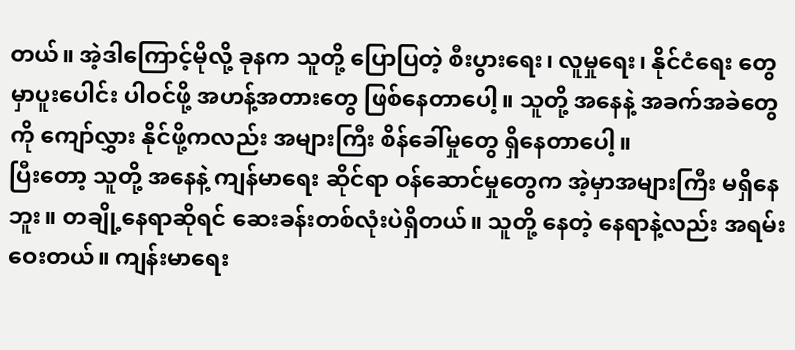တယ်။ အဲ့ဒါကြောင့်မိုလို့ ခုနက သူတို့ ပြောပြတဲ့ စီးပွားရေး၊ လူမှုရေး၊ နိုင်ငံရေး တွေမှာပူးပေါင်း ပါဝင်ဖို့ အဟန့်အတားတွေ ဖြစ်နေတာပေါ့။ သူတို့ အနေနဲ့ အခက်အခဲတွေကို ကျော်လွှား နိုင်ဖို့ကလည်း အများကြီး စိန်ခေါ်မှုတွေ ရှိနေတာပေါ့။
ပြီးတော့ သူတို့ အနေနဲ့ ကျန်မာရေး ဆိုင်ရာ ဝန်ဆောင်မှုတွေက အဲ့မှာအများကြီး မရှိနေဘူး။ တချို့နေရာဆိုရင် ဆေးခန်းတစ်လုံးပဲရှိတယ်။ သူတို့ နေတဲ့ နေရာနဲ့လည်း အရမ်းဝေးတယ်။ ကျန်းမာရေး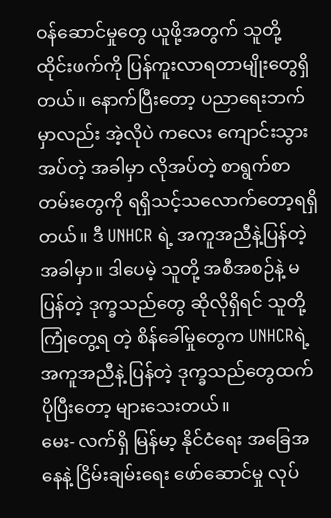ဝန်ဆောင်မှုတွေ ယူဖို့အတွက် သူတို့ ထိုင်းဖက်ကို ပြန်ကူးလာရတာမျိုးတွေရှိ တယ်။ နောက်ပြီးတော့ ပညာရေးဘက်မှာလည်း အဲ့လိုပဲ ကလေး ကျောင်းသွားအပ်တဲ့ အခါမှာ လိုအပ်တဲ့ စာရွက်စာတမ်းတွေကို ရရှိသင့်သလောက်တော့ရရှိတယ်။ ဒီ UNHCR ရဲ့ အကူအညီနဲ့ပြန်တဲ့အခါမှာ။ ဒါပေမဲ့ သူတို့ အစီအစဉ်နဲ့ မပြန်တဲ့ ဒုက္ခသည်တွေ ဆိုလိုရှိရင် သူတို့ကြုံတွေ့ရ တဲ့ စိန်ခေါ်မှုတွေက UNHCRရဲ့အကူအညီနဲ့ ပြန်တဲ့ ဒုက္ခသည်တွေထက် ပိုပြီးတော့ များသေးတယ်။
မေး- လက်ရှိ မြန်မာ့ နိုင်ငံရေး အခြေအနေနဲ့ ငြိမ်းချမ်းရေး ဖော်ဆောင်မှု လုပ်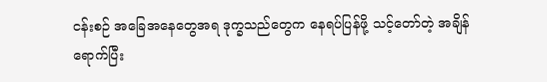ငန်းစဉ် အခြေအနေတွေအရ ဒုက္ခသည်တွေက နေရပ်ပြန်ဖို့ သင့်တော်တဲ့ အချိန်ရောက်ပြီး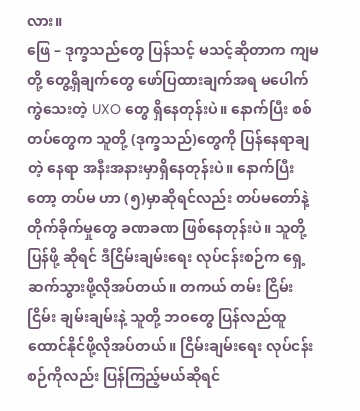လား။
ဖြေ – ဒုက္ခသည်တွေ ပြန်သင့် မသင့်ဆိုတာက ကျမတို့ တွေ့ရှိချက်တွေ ဖော်ပြထားချက်အရ မပေါက် ကွဲသေးတဲ့ UXO တွေ ရှိနေတုန်းပဲ။ နောက်ပြီး စစ်တပ်တွေက သူတို့ (ဒုက္ခသည်)တွေကို ပြန်နေရာချတဲ့ နေရာ အနီးအနားမှာရှိနေတုန်းပဲ။ နောက်ပြီးတော့ တပ်မ ဟာ (၅)မှာဆိုရင်လည်း တပ်မတော်နဲ့ တိုက်ခိုက်မှုတွေ ခဏခဏ ဖြစ်နေတုန်းပဲ။ သူတို့ ပြန်ဖို့ ဆိုရင် ဒီငြိမ်းချမ်းရေး လုပ်ငန်းစဉ်က ရှေ့ဆက်သွားဖို့လိုအပ်တယ်။ တကယ် တမ်း ငြိမ်းငြိမ်း ချမ်းချမ်းနဲ့ သူတို့ ဘဝတွေ ပြန်လည်ထူထောင်နိုင်ဖို့လိုအပ်တယ်။ ငြိမ်းချမ်းရေး လုပ်ငန်း စဉ်ကိုလည်း ပြန်ကြည့်မယ်ဆိုရင်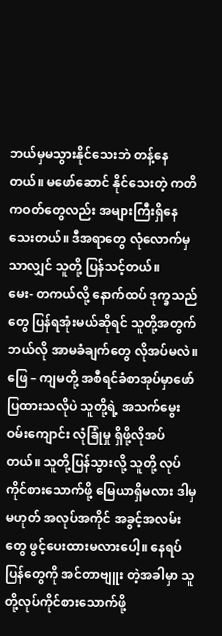ဘယ်မှမသွားနိုင်သေးဘဲ တန့်နေတယ်။ မဖော်ဆောင် နိုင်သေးတဲ့ ကတိကဝတ်တွေလည်း အများကြီးရှိနေသေးတယ်။ ဒီအရာတွေ လုံလောက်မှ သာလျှင် သူတို့ ပြန်သင့်တယ်။
မေး- တကယ်လို့ နောက်ထပ် ဒုက္ခသည်တွေ ပြန်ရအုံးမယ်ဆိုရင် သူတို့အတွက် ဘယ်လို အာမခံချက်တွေ လိုအပ်မလဲ။
ဖြေ – ကျမတို့ အစီရင်ခံစာအုပ်မှာဖော်ပြထားသလိုပဲ သူတို့ရဲ့ အသက်မွေးဝမ်းကျောင်း လုံခြုံမှု ရှိဖို့လိုအပ်တယ်။ သူတို့ပြန်သွားလို့ သူတို့ လုပ်ကိုင်စားသောက်ဖို့ မြေယာရှိမလား ဒါမှမဟုတ် အလုပ်အကိုင် အခွင့်အလမ်းတွေ ဖွင့်ပေးထားမလားပေါ့။ နေရပ်ပြန်တွေကို အင်တာဗျူး တဲ့အခါမှာ သူတို့လုပ်ကိုင်စားသောက်ဖို့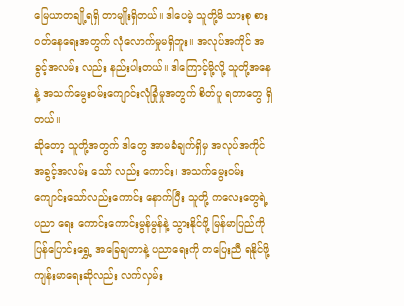မြေယာတချို့ရရှိ တာမျိုးရှိတယ်။ ဒါပေမဲ့ သူတို့မိ သားစု စားဝတ်နေရေးအတွက် လုံလောက်မှုမရှိဘူး။ အလုပ်အကိုင် အခွင့်အလမ်း လည်း နည်းပါးတယ်။ ဒါကြောင့်မို့လို့ သူတို့အနေနဲ့ အသက်မွေးဝမ်းကျောင်းလုံခြုံမှုအတွက် စိတ်ပူ ရတာတွေ ရှိတယ်။
ဆိုတော့ သူတို့အတွက် ဒါတွေ အာမခံချက်ရှိမှ အလုပ်အကိုင် အခွင့်အလမ်း သော် လည်း ကောင်း၊ အသက်မွေးဝမ်းကျောင်းသော်လည်းကောင်း နောက်ပြီး သူတို့ ကလေးတွေရဲ့ ပညာ ရေး ကောင်းကောင်းမွန်မွန်နဲ့ သွားနိုင်ဖို့ မြန်မာပြည်ကို ပြန်ပြောင်းရွှေ့ အခြေချတာနဲ့ ပညာရေးကို တပြေးညီ ရနိုင်ဖို့ ကျန်းမာရေးဆိုလည်း လက်လှမ်း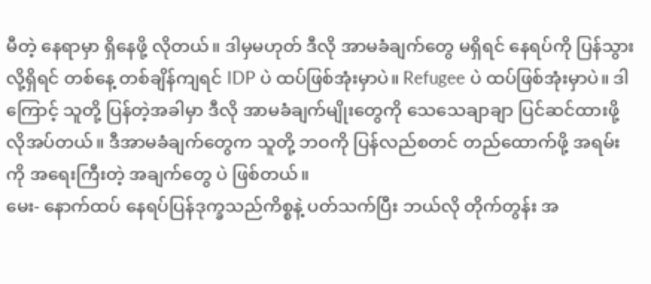မီတဲ့ နေရာမှာ ရှိနေဖို့ လိုတယ်။ ဒါမှမဟုတ် ဒီလို အာမခံချက်တွေ မရှိရင် နေရပ်ကို ပြန်သွားလို့ရှိရင် တစ်နေ့ တစ်ချိန်ကျရင် IDP ပဲ ထပ်ဖြစ်အုံးမှာပဲ။ Refugee ပဲ ထပ်ဖြစ်အုံးမှာပဲ။ ဒါကြောင့် သူတို့ ပြန်တဲ့အခါမှာ ဒီလို အာမခံချက်မျိုးတွေကို သေသေချာချာ ပြင်ဆင်ထားဖို့ လိုအပ်တယ်။ ဒီအာမခံချက်တွေက သူတို့ ဘဝကို ပြန်လည်စတင် တည်ထောက်ဖို့ အရမ်းကို အရေးကြီးတဲ့ အချက်တွေ ပဲ ဖြစ်တယ်။
မေး- နောက်ထပ် နေရပ်ပြန်ဒုက္ခသည်ကိစ္စနဲ့ ပတ်သက်ပြီး ဘယ်လို တိုက်တွန်း အ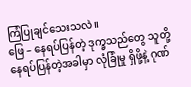ကြံပြုချင်သေးသလဲ။
ဖြေ – နေရပ်ပြန်တဲ့ ဒုက္ခသည်တွေ သူတို့ နေရပ်ပြန်တဲ့အခါမှာ လုံခြုံမှု ရှိဖို့နဲ့ ဂုဏ်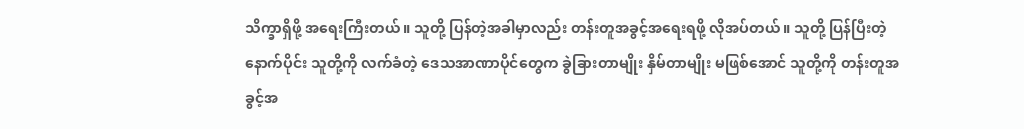သိက္ခာရှိဖို့ အရေးကြီးတယ်။ သူတို့ ပြန်တဲ့အခါမှာလည်း တန်းတူအခွင့်အရေးရဖို့ လိုအပ်တယ်။ သူတို့ ပြန်ပြီးတဲ့နောက်ပိုင်း သူတို့ကို လက်ခံတဲ့ ဒေသအာဏာပိုင်တွေက ခွဲခြားတာမျိုး နှိမ်တာမျိုး မဖြစ်အောင် သူတို့ကို တန်းတူအခွင့်အ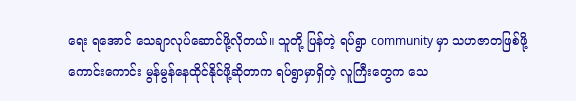ရေး ရအောင် သေချာလုပ်ဆောင်ဖို့လိုတယ်။ သူတို့ ပြန်တဲ့ ရပ်ရွာ community မှာ သဟဇာတဖြစ်ဖို့ ကောင်းကောင်း မွန်မွန်နေထိုင်နိုင်ဖို့ဆိုတာက ရပ်ရွာမှာရှိတဲ့ လူကြီးတွေက သေ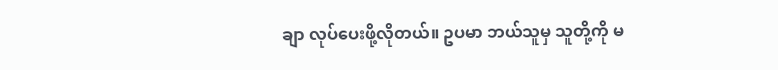ချာ လုပ်ပေးဖို့လိုတယ်။ ဥပမာ ဘယ်သူမှ သူတို့ကို မ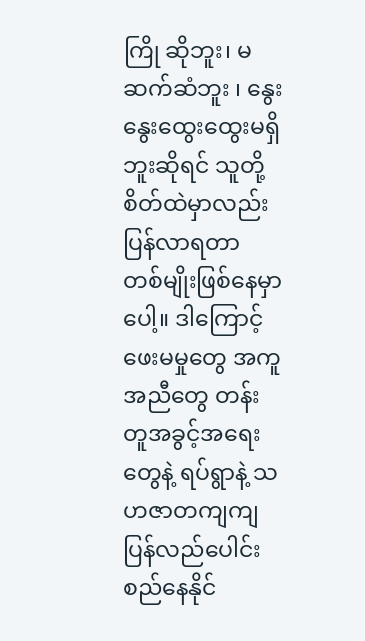ကြို ဆိုဘူး၊ မဆက်ဆံဘူး ၊ နွေးနွေးထွေးထွေးမရှိဘူးဆိုရင် သူတို့ စိတ်ထဲမှာလည်း ပြန်လာရတာ တစ်မျိုးဖြစ်နေမှာပေါ့။ ဒါကြောင့် ဖေးမမှုတွေ အကူအညီတွေ တန်းတူအခွင့်အရေးတွေနဲ့ ရပ်ရွာနဲ့ သဟဇာတကျကျ ပြန်လည်ပေါင်းစည်နေနိုင်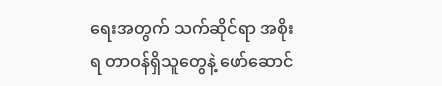ရေးအတွက် သက်ဆိုင်ရာ အစိုးရ တာဝန်ရှိသူတွေနဲ့ ဖော်ဆောင်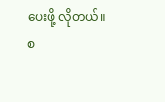ပေးဖို့ လိုတယ်။
စ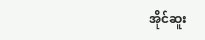အိုင်ဆူး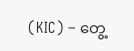(KIC) – တွေ့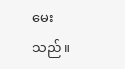မေးသည်။